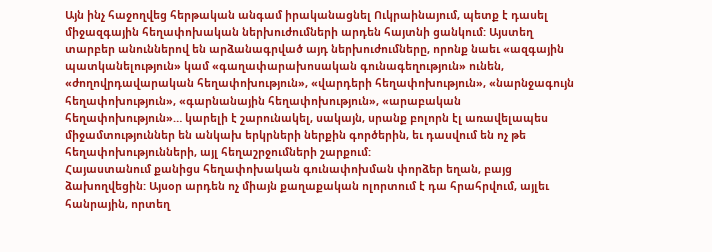Այն ինչ հաջողվեց հերթական անգամ իրականացնել Ուկրաինայում, պետք է դասել միջազգային հեղափոխական ներխուժումների արդեն հայտնի ցանկում: Այստեղ տարբեր անուններով են արձանագրված այդ ներխուժումները, որոնք նաեւ «ազգային պատկանելություն» կամ «գաղափարախոսական գունագեղություն» ունեն, «ժողովրդավարական հեղափոխություն», «վարդերի հեղափոխություն», «նարնջագույն հեղափոխություն», «գարնանային հեղափոխություն», «արաբական հեղափոխություն»… կարելի է շարունակել, սակայն, սրանք բոլորն էլ առավելապես միջամտություններ են անկախ երկրների ներքին գործերին, եւ դասվում են ոչ թե հեղափոխությունների, այլ հեղաշրջումների շարքում:
Հայաստանում քանիցս հեղափոխական գունափոխման փորձեր եղան, բայց ձախողվեցին: Այսօր արդեն ոչ միայն քաղաքական ոլորտում է դա հրահրվում, այլեւ հանրային, որտեղ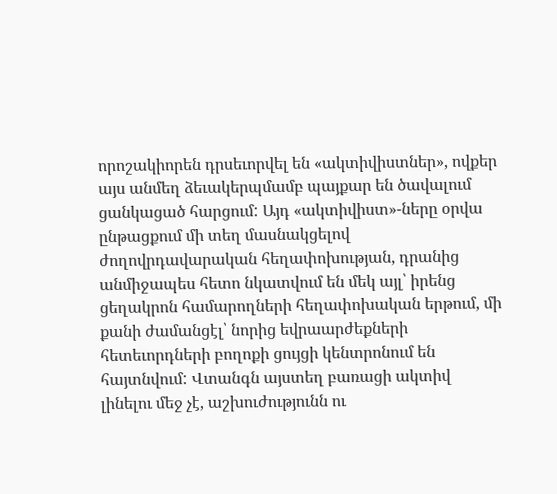որոշակիորեն դրսեւորվել են «ակտիվիստներ», ովքեր այս անմեղ ձեւակերպմամբ պայքար են ծավալում ցանկացած հարցում: Այդ «ակտիվիստ»-ները օրվա ընթացքում մի տեղ մասնակցելով ժողովրդավարական հեղափոխության, դրանից անմիջապես հետո նկատվում են մեկ այլ՝ իրենց ցեղակրոն համարողների հեղափոխական երթում, մի քանի ժամանցէլ՝ նորից եվրաարժեքների հետեւորդների բողոքի ցույցի կենտրոնում են հայտնվում: Վտանգն այստեղ բառացի ակտիվ լինելու մեջ չէ, աշխուժությունն ու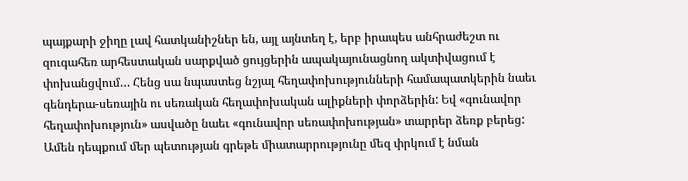պայքարի ջիղը լավ հատկանիշներ են, այլ այնտեղ է, երբ իրապես անհրաժեշտ ու զուգահեռ արհեստական սարքված ցույցերին ապակայունացնող ակտիվացում է փոխանցվում… Հենց սա նպաստեց նշյալ հեղափոխությունների համապատկերին նաեւ գենդերա-սեռային ու սեռական հեղափոխական ալիքների փորձերին: Եվ «գունավոր հեղափոխություն» ասվածը նաեւ «գունավոր սեռափոխության» տարրեր ձեռք բերեց:
Ամեն դեպքում մեր պետության գրեթե միատարրությունը մեզ փրկում է նման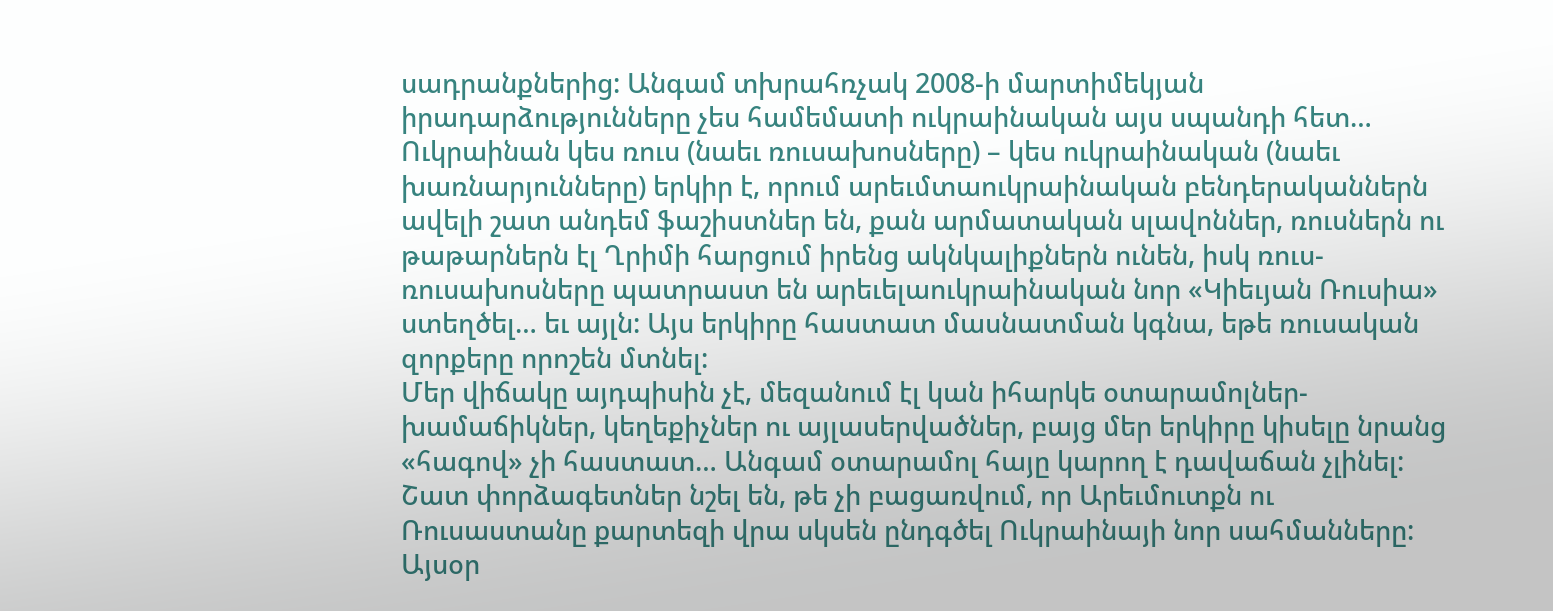սադրանքներից: Անգամ տխրահռչակ 2008-ի մարտիմեկյան իրադարձությունները չես համեմատի ուկրաինական այս սպանդի հետ… Ուկրաինան կես ռուս (նաեւ ռուսախոսները) – կես ուկրաինական (նաեւ խառնարյունները) երկիր է, որում արեւմտաուկրաինական բենդերականներն ավելի շատ անդեմ ֆաշիստներ են, քան արմատական սլավոններ, ռուսներն ու թաթարներն էլ Ղրիմի հարցում իրենց ակնկալիքներն ունեն, իսկ ռուս-ռուսախոսները պատրաստ են արեւելաուկրաինական նոր «Կիեւյան Ռուսիա» ստեղծել… եւ այլն: Այս երկիրը հաստատ մասնատման կգնա, եթե ռուսական զորքերը որոշեն մտնել:
Մեր վիճակը այդպիսին չէ, մեզանում էլ կան իհարկե օտարամոլներ-խամաճիկներ, կեղեքիչներ ու այլասերվածներ, բայց մեր երկիրը կիսելը նրանց «հագով» չի հաստատ… Անգամ օտարամոլ հայը կարող է դավաճան չլինել:
Շատ փորձագետներ նշել են, թե չի բացառվում, որ Արեւմուտքն ու Ռուսաստանը քարտեզի վրա սկսեն ընդգծել Ուկրաինայի նոր սահմանները: Այսօր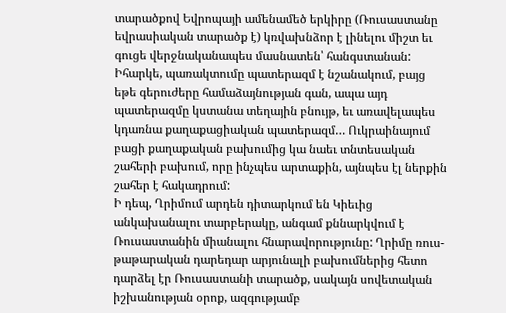տարածքով Եվրոպայի ամենամեծ երկիրը (Ռուսաստանը եվրասիական տարածք է) կռվախնձոր է լինելու միշտ եւ գուցե վերջնականապես մասնատեն՝ հանգստանան:
Իհարկե, պառակտումը պատերազմ է նշանակում, բայց եթե գերուժերը համաձայնության գան, ապա այդ պատերազմը կստանա տեղային բնույթ, եւ առավելապես կդառնա քաղաքացիական պատերազմ… Ուկրաինայում բացի քաղաքական բախումից կա նաեւ տնտեսական շահերի բախում, որը ինչպես արտաքին, այնպես էլ ներքին շահեր է հակադրում:
Ի դեպ, Ղրիմում արդեն դիտարկում են Կիեւից անկախանալու տարբերակը, անգամ քննարկվում է Ռուսաստանին միանալու հնարավորությունը: Ղրիմը ռուս-թաթարական դարեդար արյունալի բախումներից հետո դարձել էր Ռուսաստանի տարածք, սակայն սովետական իշխանության օրոք, ազգությամբ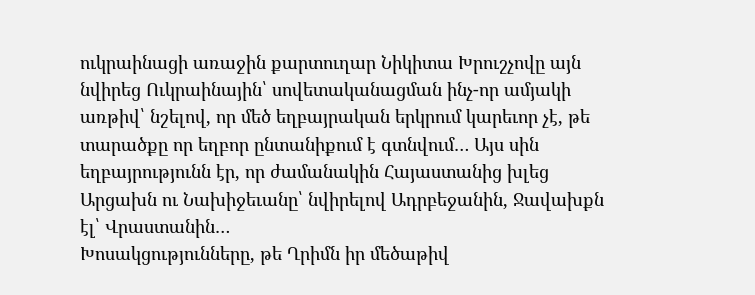ուկրաինացի առաջին քարտուղար Նիկիտա Խրուշչովը այն նվիրեց Ուկրաինային՝ սովետականացման ինչ-որ ամյակի առթիվ՝ նշելով, որ մեծ եղբայրական երկրում կարեւոր չէ, թե տարածքը որ եղբոր ընտանիքում է գտնվում… Այս սին եղբայրությունն էր, որ ժամանակին Հայաստանից խլեց Արցախն ու Նախիջեւանը՝ նվիրելով Ադրբեջանին, Ջավախքն էլ՝ Վրաստանին…
Խոսակցությունները, թե Ղրիմն իր մեծաթիվ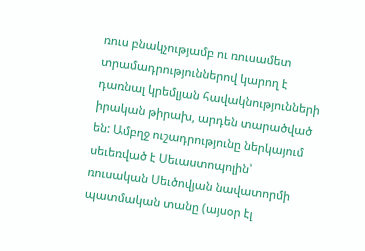ռուս բնակչությամբ ու ռուսամետ տրամադրություններով կարող է դառնալ կրեմլյան հավակնությունների իրական թիրախ, արդեն տարածված են: Ամբղջ ուշադրությունը ներկայում սեւեռված է Սեւաստոպոլին՝ ռուսական Սեւծովյան նավատորմի պատմական տանը (այսօր էլ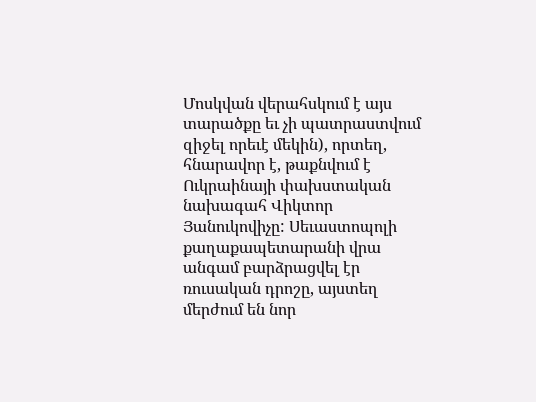Մոսկվան վերահսկում է այս տարածքը եւ չի պատրաստվում զիջել որեւէ մեկին), որտեղ, հնարավոր է, թաքնվում է Ուկրաինայի փախստական նախագահ Վիկտոր Յանուկովիչը: Սեւաստոպոլի քաղաքապետարանի վրա անգամ բարձրացվել էր ռուսական դրոշը, այստեղ մերժում են նոր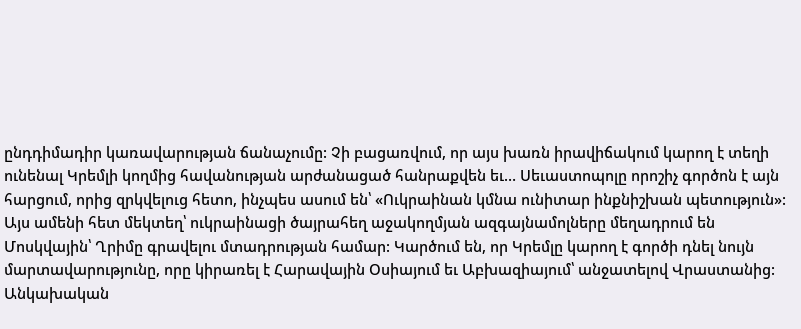ընդդիմադիր կառավարության ճանաչումը: Չի բացառվում, որ այս խառն իրավիճակում կարող է տեղի ունենալ Կրեմլի կողմից հավանության արժանացած հանրաքվեն եւ… Սեւաստոպոլը որոշիչ գործոն է այն հարցում, որից զրկվելուց հետո, ինչպես ասում են՝ «Ուկրաինան կմնա ունիտար ինքնիշխան պետություն»:
Այս ամենի հետ մեկտեղ՝ ուկրաինացի ծայրահեղ աջակողմյան ազգայնամոլները մեղադրում են Մոսկվային՝ Ղրիմը գրավելու մտադրության համար: Կարծում են, որ Կրեմլը կարող է գործի դնել նույն մարտավարությունը, որը կիրառել է Հարավային Օսիայում եւ Աբխազիայում՝ անջատելով Վրաստանից:
Անկախական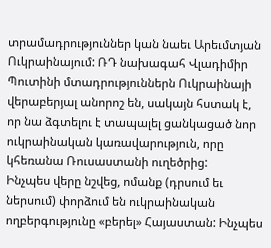տրամադրություններ կան նաեւ Արեւմտյան Ուկրաինայում: ՌԴ նախագահ Վլադիմիր Պուտինի մտադրություններն Ուկրաինայի վերաբերյալ անորոշ են, սակայն հստակ է, որ նա ձգտելու է տապալել ցանկացած նոր ուկրաինական կառավարություն, որը կհեռանա Ռուսաստանի ուղեծրից:
Ինչպես վերը նշվեց, ոմանք (դրսում եւ ներսում) փորձում են ուկրաինական ողբերգությունը «բերել» Հայաստան: Ինչպես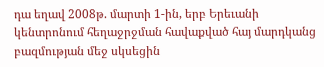դա եղավ 2008թ. մարտի 1-ին, երբ Երեւանի կենտրոնում հեղաջրջման հավաքված հայ մարդկանց բազմության մեջ սկսեցին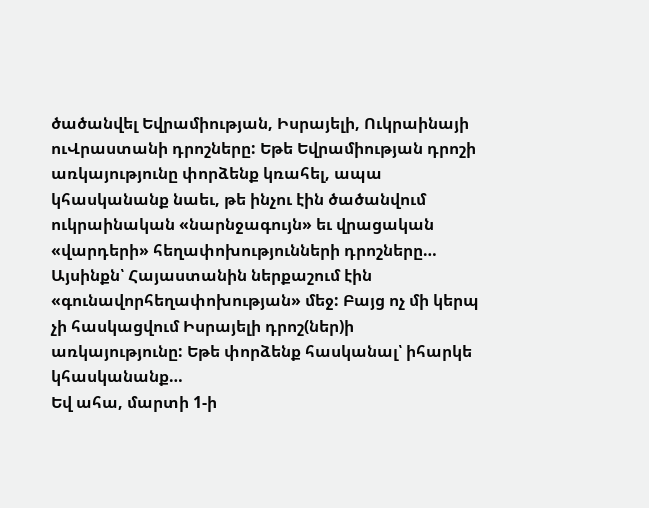ծածանվել Եվրամիության, Իսրայելի, Ուկրաինայի ուՎրաստանի դրոշները: Եթե Եվրամիության դրոշի առկայությունը փորձենք կռահել, ապա կհասկանանք նաեւ, թե ինչու էին ծածանվում ուկրաինական «նարնջագույն» եւ վրացական «վարդերի» հեղափոխությունների դրոշները… Այսինքն՝ Հայաստանին ներքաշում էին «գունավորհեղափոխության» մեջ: Բայց ոչ մի կերպ չի հասկացվում Իսրայելի դրոշ(ներ)ի առկայությունը: Եթե փորձենք հասկանալ՝ իհարկե կհասկանանք…
Եվ ահա, մարտի 1-ի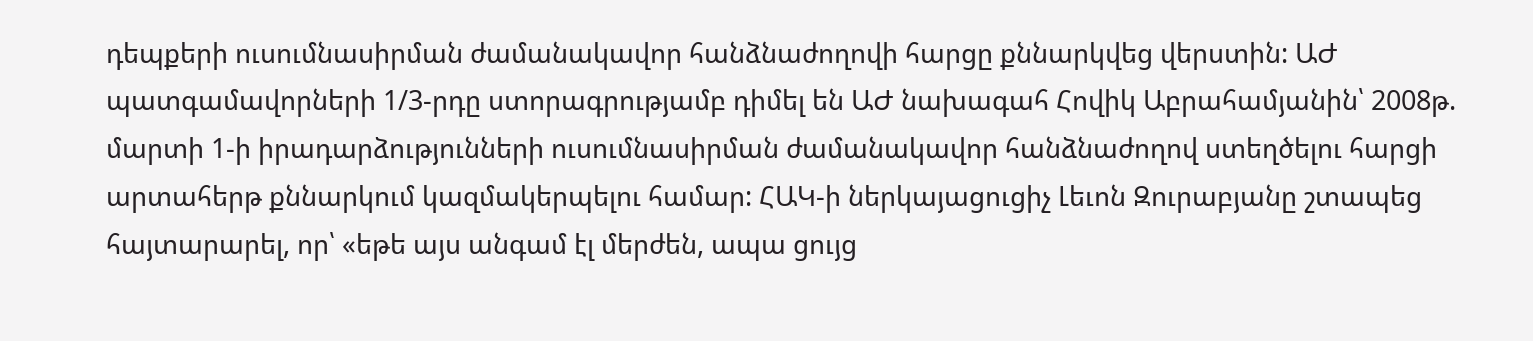դեպքերի ուսումնասիրման ժամանակավոր հանձնաժողովի հարցը քննարկվեց վերստին: ԱԺ պատգամավորների 1/3-րդը ստորագրությամբ դիմել են ԱԺ նախագահ Հովիկ Աբրահամյանին՝ 2008թ. մարտի 1-ի իրադարձությունների ուսումնասիրման ժամանակավոր հանձնաժողով ստեղծելու հարցի արտահերթ քննարկում կազմակերպելու համար: ՀԱԿ-ի ներկայացուցիչ Լեւոն Զուրաբյանը շտապեց հայտարարել, որ՝ «եթե այս անգամ էլ մերժեն, ապա ցույց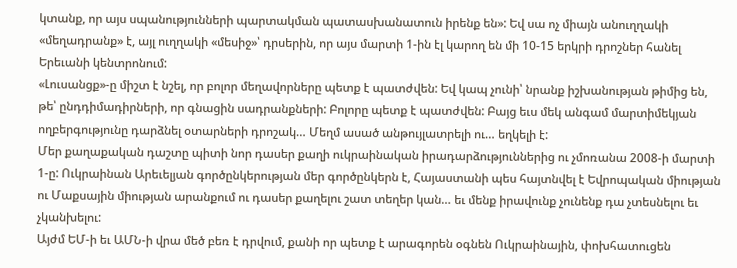կտանք, որ այս սպանությունների պարտակման պատասխանատուն իրենք են»: Եվ սա ոչ միայն անուղղակի «մեղադրանք» է, այլ ուղղակի «մեսիջ»՝ դրսերին, որ այս մարտի 1-ին էլ կարող են մի 10-15 երկրի դրոշներ հանել Երեւանի կենտրոնում:
«Լուսանցք»-ը միշտ է նշել, որ բոլոր մեղավորները պետք է պատժվեն: Եվ կապ չունի՝ նրանք իշխանության թիմից են, թե՝ ընդդիմադիրների, որ գնացին սադրանքների: Բոլորը պետք է պատժվեն: Բայց եւս մեկ անգամ մարտիմեկյան ողբերգությունը դարձնել օտարների դրոշակ… Մեղմ ասած անթույլատրելի ու… եղկելի է:
Մեր քաղաքական դաշտը պիտի նոր դասեր քաղի ուկրաինական իրադարձություններից ու չմոռանա 2008-ի մարտի 1-ը: Ուկրաինան Արեւելյան գործընկերության մեր գործընկերն է, Հայաստանի պես հայտնվել է Եվրոպական միության ու Մաքսային միության արանքում ու դասեր քաղելու շատ տեղեր կան… եւ մենք իրավունք չունենք դա չտեսնելու եւ չկանխելու:
Այժմ ԵՄ-ի եւ ԱՄՆ-ի վրա մեծ բեռ է դրվում, քանի որ պետք է արագորեն օգնեն Ուկրաինային, փոխհատուցեն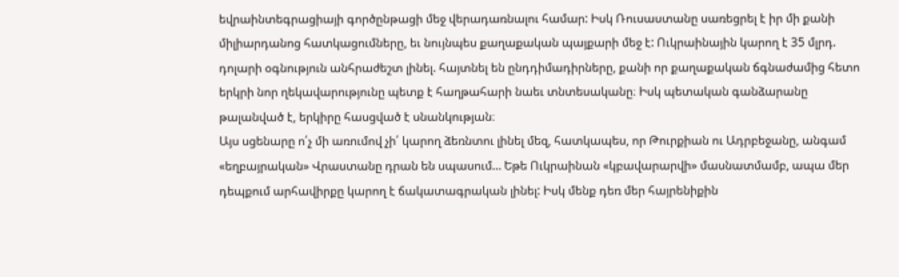եվրաինտեգրացիայի գործընթացի մեջ վերադառնալու համար: Իսկ Ռուսաստանը սառեցրել է իր մի քանի միլիարդանոց հատկացումները, եւ նույնպես քաղաքական պայքարի մեջ է: Ուկրաինային կարող է 35 մլրդ. դոլարի օգնություն անհրաժեշտ լինել. հայտնել են ընդդիմադիրները, քանի որ քաղաքական ճգնաժամից հետո երկրի նոր ղեկավարությունը պետք է հաղթահարի նաեւ տնտեսականը։ Իսկ պետական գանձարանը թալանված է, երկիրը հասցված է սնանկության։
Այս սցենարը ո՛չ մի առումով չի՛ կարող ձեռնտու լինել մեզ, հատկապես, որ Թուրքիան ու Ադրբեջանը, անգամ «եղբայրական» Վրաստանը դրան են սպասում… Եթե Ուկրաինան «կբավարարվի» մասնատմամբ, ապա մեր դեպքում արհավիրքը կարող է ճակատագրական լինել: Իսկ մենք դեռ մեր հայրենիքին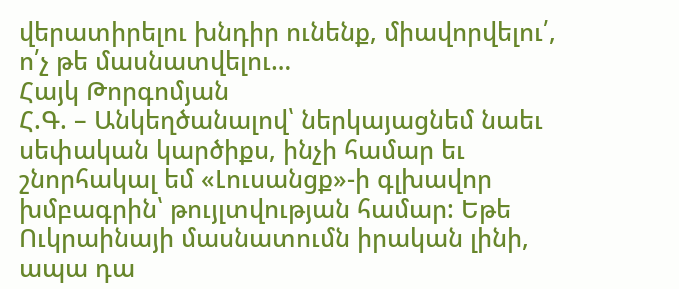վերատիրելու խնդիր ունենք, միավորվելու՛, ո՛չ թե մասնատվելու…
Հայկ Թորգոմյան
Հ.Գ. – Անկեղծանալով՝ ներկայացնեմ նաեւ սեփական կարծիքս, ինչի համար եւ շնորհակալ եմ «Լուսանցք»-ի գլխավոր խմբագրին՝ թույլտվության համար: Եթե Ուկրաինայի մասնատումն իրական լինի, ապա դա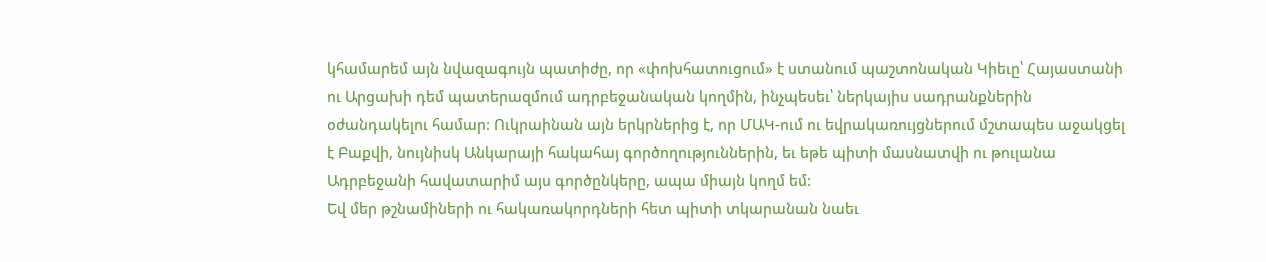կհամարեմ այն նվազագույն պատիժը, որ «փոխհատուցում» է ստանում պաշտոնական Կիեւը՝ Հայաստանի ու Արցախի դեմ պատերազմում ադրբեջանական կողմին, ինչպեսեւ՝ ներկայիս սադրանքներին օժանդակելու համար: Ուկրաինան այն երկրներից է, որ ՄԱԿ-ում ու եվրակառույցներում մշտապես աջակցել է Բաքվի, նույնիսկ Անկարայի հակահայ գործողություններին, եւ եթե պիտի մասնատվի ու թուլանա Ադրբեջանի հավատարիմ այս գործընկերը, ապա միայն կողմ եմ:
Եվ մեր թշնամիների ու հակառակորդների հետ պիտի տկարանան նաեւ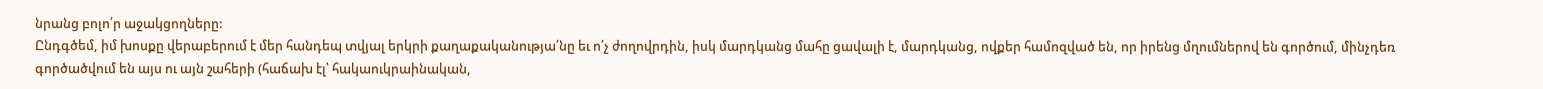նրանց բոլո՛ր աջակցողները:
Ընդգծեմ, իմ խոսքը վերաբերում է մեր հանդեպ տվյալ երկրի քաղաքականությա՛նը եւ ո՛չ ժողովրդին, իսկ մարդկանց մահը ցավալի է, մարդկանց, ովքեր համոզված են, որ իրենց մղումներով են գործում, մինչդեռ գործածվում են այս ու այն շահերի (հաճախ էլ՝ հակաուկրաինական,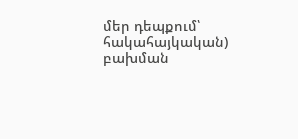մեր դեպքում՝ հակահայկական) բախման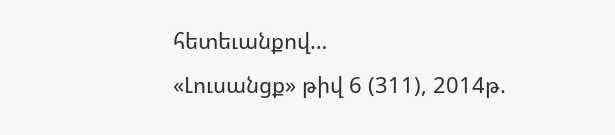հետեւանքով…
«Լուսանցք» թիվ 6 (311), 2014թ.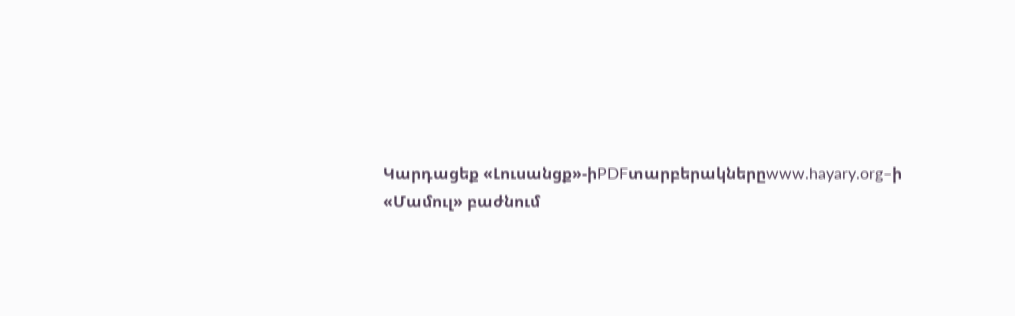Կարդացեք «Լուսանցք»-իPDFտարբերակներըwww.hayary.org–ի «Մամուլ» բաժնում